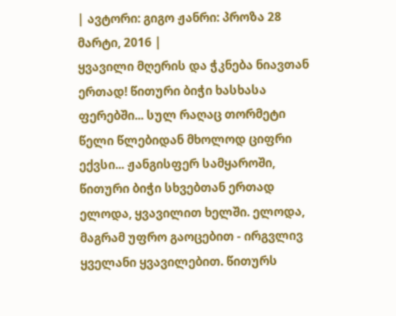| ავტორი: გიგო ჟანრი: პროზა 28 მარტი, 2016 |
ყვავილი მღერის და ჭკნება ნიავთან ერთად! წითური ბიჭი ხასხასა ფერებში... სულ რაღაც თორმეტი წელი წლებიდან მხოლოდ ციფრი ექვსი... ჟანგისფერ სამყაროში, წითური ბიჭი სხვებთან ერთად ელოდა, ყვავილით ხელში. ელოდა, მაგრამ უფრო გაოცებით - ირგვლივ ყველანი ყვავილებით. წითურს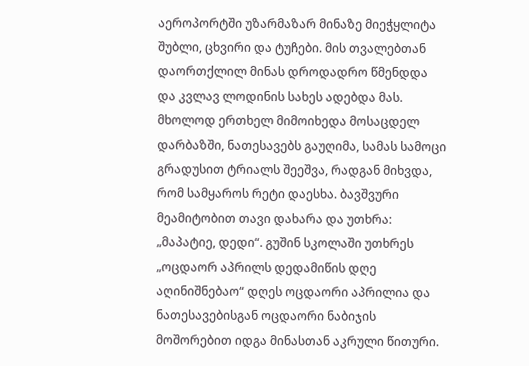აეროპორტში უზარმაზარ მინაზე მიეჭყლიტა შუბლი, ცხვირი და ტუჩები. მის თვალებთან დაორთქლილ მინას დროდადრო წმენდდა და კვლავ ლოდინის სახეს ადებდა მას. მხოლოდ ერთხელ მიმოიხედა მოსაცდელ დარბაზში, ნათესავებს გაუღიმა, სამას სამოცი გრადუსით ტრიალს შეეშვა, რადგან მიხვდა, რომ სამყაროს რეტი დაესხა. ბავშვური მეამიტობით თავი დახარა და უთხრა: „მაპატიე, დედი“. გუშინ სკოლაში უთხრეს „ოცდაორ აპრილს დედამიწის დღე აღინიშნებაო“ დღეს ოცდაორი აპრილია და ნათესავებისგან ოცდაორი ნაბიჯის მოშორებით იდგა მინასთან აკრული წითური.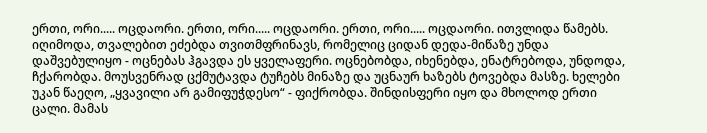ერთი, ორი..... ოცდაორი. ერთი, ორი..... ოცდაორი. ერთი, ორი..... ოცდაორი. ითვლიდა წამებს. იღიმოდა, თვალებით ეძებდა თვითმფრინავს, რომელიც ციდან დედა-მიწაზე უნდა დაშვებულიყო - ოცნებას ჰგავდა ეს ყველაფერი. ოცნებობდა, იხენებდა, ენატრებოდა, უნდოდა, ჩქარობდა. მოუსვენრად ცქმუტავდა ტუჩებს მინაზე და უცნაურ ხაზებს ტოვებდა მასზე. ხელები უკან წაეღო, „ყვავილი არ გამიფუჭდესო“ - ფიქრობდა. შინდისფერი იყო და მხოლოდ ერთი ცალი. მამას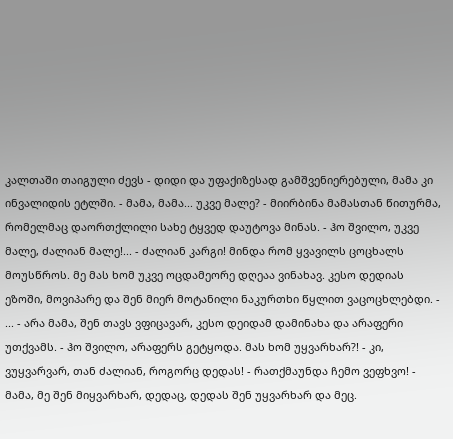კალთაში თაიგული ძევს - დიდი და უფაქიზესად გამშვენიერებული, მამა კი ინვალიდის ეტლში. - მამა, მამა... უკვე მალე? - მიირბინა მამასთან წითურმა, რომელმაც დაორთქლილი სახე ტყვედ დაუტოვა მინას. - ჰო შვილო, უკვე მალე, ძალიან მალე!... - ძალიან კარგი! მინდა რომ ყვავილს ცოცხალს მოუსწროს. მე მას ხომ უკვე ოცდამეორე დღეაა ვინახავ. კესო დედიას ეზოში, მოვიპარე და შენ მიერ მოტანილი ნაკურთხი წყლით ვაცოცხლებდი. - ... - არა მამა, შენ თავს ვფიცავარ, კესო დეიდამ დამინახა და არაფერი უთქვამს. - ჰო შვილო, არაფერს გეტყოდა. მას ხომ უყვარხარ?! - კი, ვუყვარვარ, თან ძალიან, როგორც დედას! - რათქმაუნდა ჩემო ვეფხვო! - მამა, მე შენ მიყვარხარ, დედაც, დედას შენ უყვარხარ და მეც.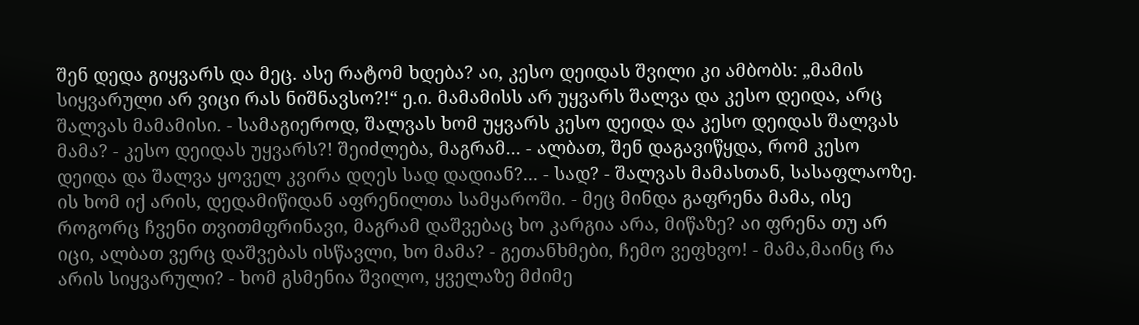შენ დედა გიყვარს და მეც. ასე რატომ ხდება? აი, კესო დეიდას შვილი კი ამბობს: „მამის სიყვარული არ ვიცი რას ნიშნავსო?!“ ე.ი. მამამისს არ უყვარს შალვა და კესო დეიდა, არც შალვას მამამისი. - სამაგიეროდ, შალვას ხომ უყვარს კესო დეიდა და კესო დეიდას შალვას მამა? - კესო დეიდას უყვარს?! შეიძლება, მაგრამ... - ალბათ, შენ დაგავიწყდა, რომ კესო დეიდა და შალვა ყოველ კვირა დღეს სად დადიან?... - სად? - შალვას მამასთან, სასაფლაოზე. ის ხომ იქ არის, დედამიწიდან აფრენილთა სამყაროში. - მეც მინდა გაფრენა მამა, ისე როგორც ჩვენი თვითმფრინავი, მაგრამ დაშვებაც ხო კარგია არა, მიწაზე? აი ფრენა თუ არ იცი, ალბათ ვერც დაშვებას ისწავლი, ხო მამა? - გეთანხმები, ჩემო ვეფხვო! - მამა,მაინც რა არის სიყვარული? - ხომ გსმენია შვილო, ყველაზე მძიმე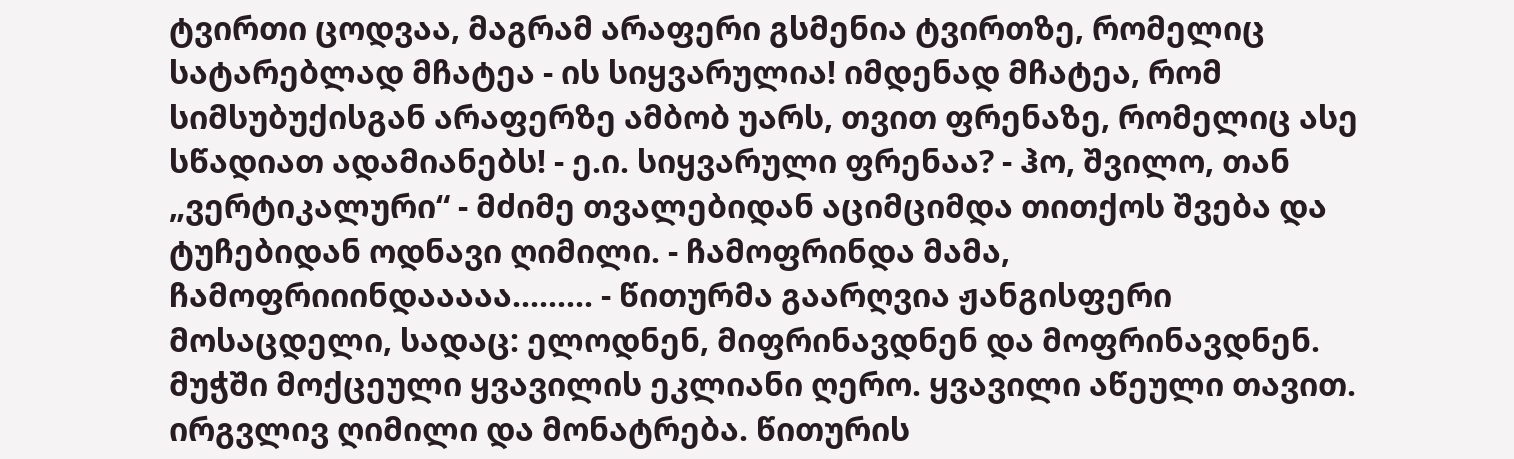ტვირთი ცოდვაა, მაგრამ არაფერი გსმენია ტვირთზე, რომელიც სატარებლად მჩატეა - ის სიყვარულია! იმდენად მჩატეა, რომ სიმსუბუქისგან არაფერზე ამბობ უარს, თვით ფრენაზე, რომელიც ასე სწადიათ ადამიანებს! - ე.ი. სიყვარული ფრენაა? - ჰო, შვილო, თან „ვერტიკალური“ - მძიმე თვალებიდან აციმციმდა თითქოს შვება და ტუჩებიდან ოდნავი ღიმილი. - ჩამოფრინდა მამა, ჩამოფრიიინდააააა......... - წითურმა გაარღვია ჟანგისფერი მოსაცდელი, სადაც: ელოდნენ, მიფრინავდნენ და მოფრინავდნენ. მუჭში მოქცეული ყვავილის ეკლიანი ღერო. ყვავილი აწეული თავით. ირგვლივ ღიმილი და მონატრება. წითურის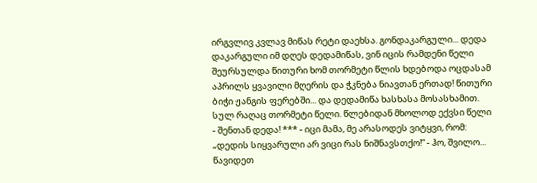ირგვლივ კვლავ მიწას რეტი დაეხსა. გონდაკარგული... დედა დაკარგული იმ დღეს დედამიწას, ვინ იცის რამდენი წელი შეურსულდა წითური ხომ თორმეტი წლის ხდებოდა ოცდასამ აპრილს ყვავილი მღერის და ჭკნება ნიავთან ერთად! წითური ბიჭი ჟანგის ფერებში... და დედამიწა ხასხასა მოსასხამით. სულ რაღაც თორმეტი წელი. წლებიდან მხოლოდ ექვსი წელი - შენთან დედა! *** - იცი მამა, მე არასოდეს ვიტყვი, რომ: „დედის სიყვარული არ ვიცი რას ნიშნავსთქო!“ - ჰო, შვილო... წავიდეთ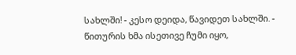სახლში! - კესო დეიდა, წავიდეთ სახლში. - წითურის ხმა ისეთივე ჩუმი იყო,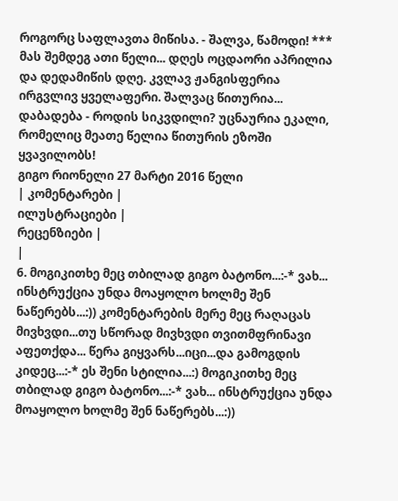როგორც საფლავთა მიწისა. - შალვა, წამოდი! *** მას შემდეგ ათი წელი... დღეს ოცდაორი აპრილია და დედამიწის დღე. კვლავ ჟანგისფერია ირგვლივ ყველაფერი. შალვაც წითურია... დაბადება - როდის სიკვდილი? უცნაურია ეკალი, რომელიც მეათე წელია წითურის ეზოში ყვავილობს!
გიგო რიონელი 27 მარტი 2016 წელი
| კომენტარები |
ილუსტრაციები |
რეცენზიები |
|
6. მოგიკითხე მეც თბილად გიგო ბატონო...:-* ვახ... ინსტრუქცია უნდა მოაყოლო ხოლმე შენ ნაწერებს...:)) კომენტარების მერე მეც რაღაცას მივხვდი...თუ სწორად მივხვდი თვითმფრინავი აფეთქდა... წერა გიყვარს...იცი...და გამოგდის კიდეც...:-* ეს შენი სტილია...:) მოგიკითხე მეც თბილად გიგო ბატონო...:-* ვახ... ინსტრუქცია უნდა მოაყოლო ხოლმე შენ ნაწერებს...:))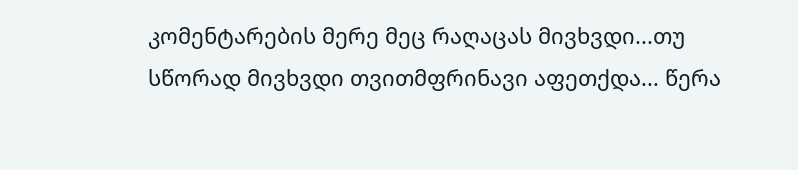კომენტარების მერე მეც რაღაცას მივხვდი...თუ სწორად მივხვდი თვითმფრინავი აფეთქდა... წერა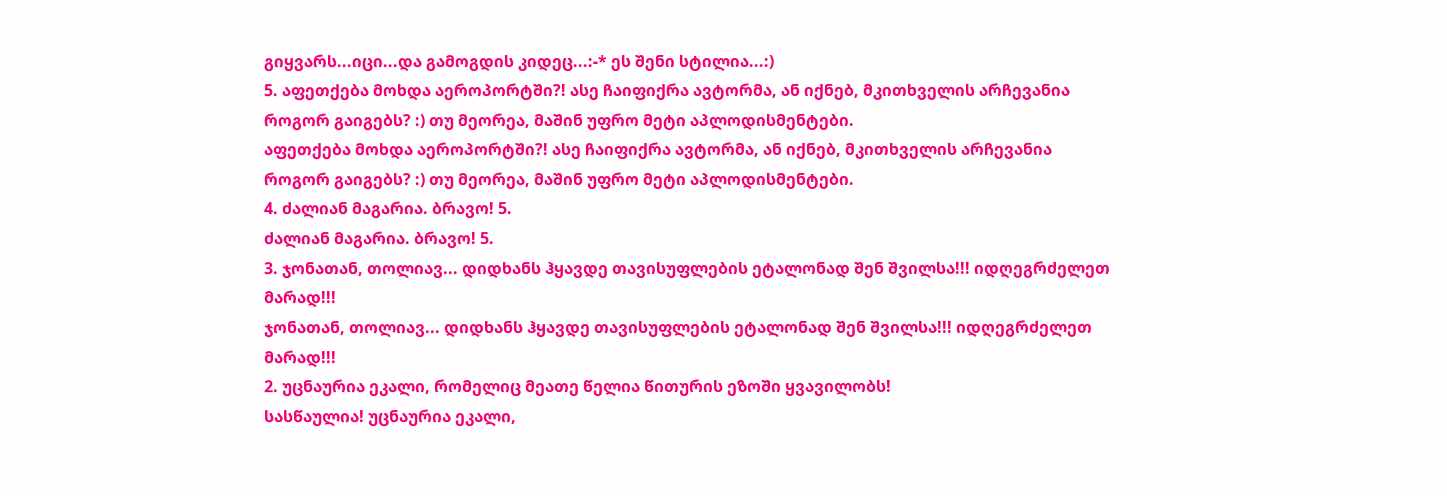გიყვარს...იცი...და გამოგდის კიდეც...:-* ეს შენი სტილია...:)
5. აფეთქება მოხდა აეროპორტში?! ასე ჩაიფიქრა ავტორმა, ან იქნებ, მკითხველის არჩევანია როგორ გაიგებს? :) თუ მეორეა, მაშინ უფრო მეტი აპლოდისმენტები.
აფეთქება მოხდა აეროპორტში?! ასე ჩაიფიქრა ავტორმა, ან იქნებ, მკითხველის არჩევანია როგორ გაიგებს? :) თუ მეორეა, მაშინ უფრო მეტი აპლოდისმენტები.
4. ძალიან მაგარია. ბრავო! 5.
ძალიან მაგარია. ბრავო! 5.
3. ჯონათან, თოლიავ... დიდხანს ჰყავდე თავისუფლების ეტალონად შენ შვილსა!!! იდღეგრძელეთ მარად!!!
ჯონათან, თოლიავ... დიდხანს ჰყავდე თავისუფლების ეტალონად შენ შვილსა!!! იდღეგრძელეთ მარად!!!
2. უცნაურია ეკალი, რომელიც მეათე წელია წითურის ეზოში ყვავილობს!
სასწაულია! უცნაურია ეკალი,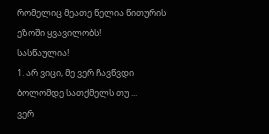რომელიც მეათე წელია წითურის ეზოში ყვავილობს!
სასწაულია!
1. არ ვიცი, მე ვერ ჩავწვდი ბოლომდე სათქმელს თუ ...
ვერ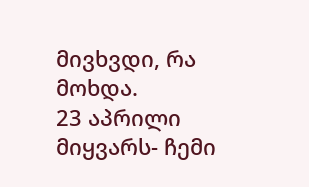მივხვდი, რა მოხდა.
23 აპრილი მიყვარს- ჩემი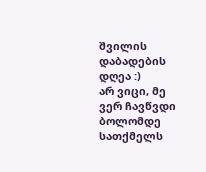შვილის დაბადების დღეა :)
არ ვიცი, მე ვერ ჩავწვდი ბოლომდე სათქმელს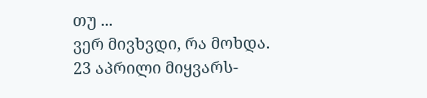თუ ...
ვერ მივხვდი, რა მოხდა.
23 აპრილი მიყვარს-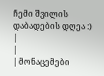ჩემი შვილის დაბადების დღეა :)
|
|
| მონაცემები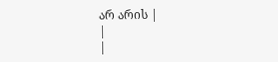არ არის |
|
|